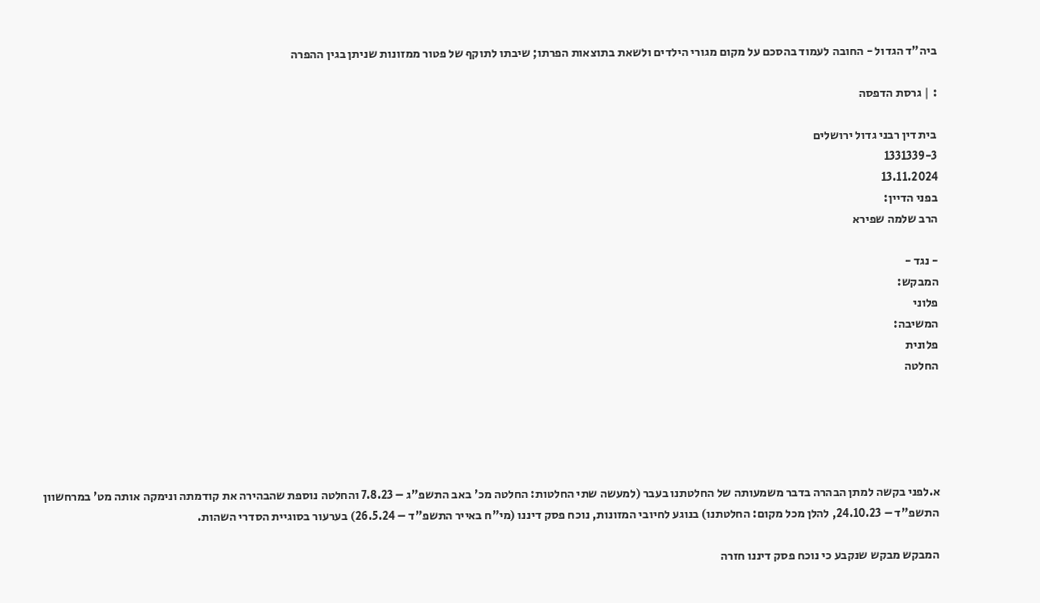ביה"ד הגדול - החובה לעמוד בהסכם על מקום מגורי הילדים ולשאת בתוצאות הפרתו; שיבתו לתוקף של פטור ממזונות שניתן בגין ההפרה

: | גרסת הדפסה

בית דין רבני גדול ירושלים
1331339-3
13.11.2024
בפני הדיין:
הרב שלמה שפירא

- נגד -
המבקש:
פלוני
המשיבה:
פלונית
החלטה





א.לפני בקשה למתן הבהרה בדבר משמעותה של החלטתנו בעבר (למעשה שתי החלטות: החלטה מכ' באב התשפ"ג – 7.8.23 והחלטה נוספת שהבהירה את קודמתה ונימקה אותה מט' במרחשוון התשפ"ד – 24.10.23, להלן מכל מקום: החלטתנו) בנוגע לחיובי המזונות, נוכח פסק דיננו (מי"ח באייר התשפ"ד – 26.5.24) בערעור בסוגיית הסדרי השהות.

המבקש מבקש שנקבע כי נוכח פסק דיננו חזרה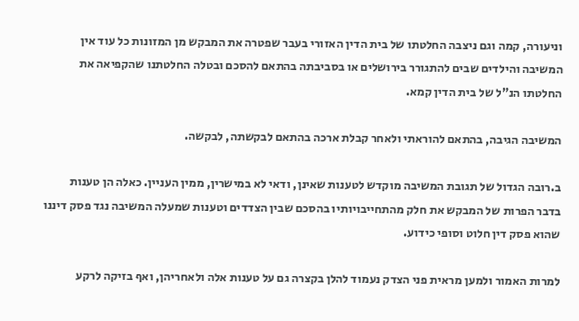וניעורה, קמה וגם ניצבה החלטתו של בית הדין האזורי בעבר שפטרה את המבקש מן המזונות כל עוד אין המשיבה והילדים שבים להתגורר בירושלים או בסביבתה בהתאם להסכם ובטלה החלטתנו שהקפיאה את החלטתו הנ"ל של בית הדין קמא.

המשיבה הגיבה, בהתאם להוראתי ולאחר קבלת ארכה בהתאם לבקשתה, לבקשה.

ב.רובה הגדול של תגובת המשיבה מוקדש לטענות שאינן, ודאי לא במישרין, ממין העניין. כאלה הן טענות בדבר הפרות של המבקש את חלק מהתחייבויותיו בהסכם שבין הצדדים וטענות שמעלה המשיבה נגד פסק דיננו שהוא פסק דין חלוט וסופי כידוע.

למרות האמור ולמען מראית פני הצדק נעמוד להלן בקצרה גם על טענות אלה ולאחריהן, ואף בזיקה לרקע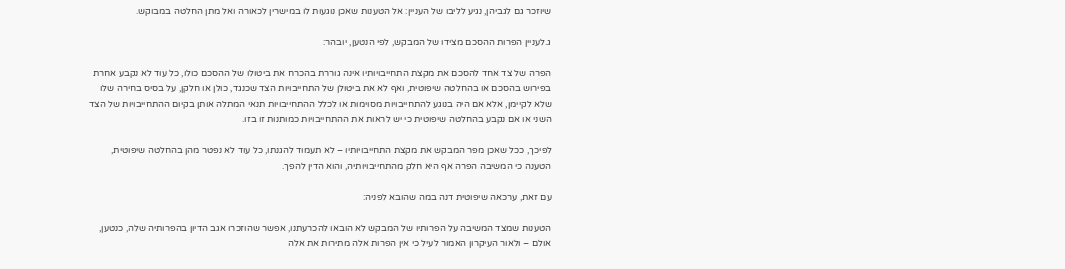שיוזכר גם לגביהן, נגיע לליבו של העניין: אל הטענות שאכן נוגעות לו במישרין לכאורה ואל מתן החלטה במבוקש.

ג.לעניין הפרות ההסכם מצידו של המבקש, לפי הנטען, יובהר:

הפרה של צד אחד להסכם את מקצת התחייבויותיו אינה גוררת בהכרח את ביטולו של ההסכם כולו, כל עוד לא נקבע אחרת בפירוש בהסכם או בהחלטה שיפוטית, ואף לא את ביטולן של התחייבויות הצד שכנגד, כולן או חלקן, על בסיס בחירה שלו שלא לקיימן, אלא אם היה בנוגע להתחייבויות מסוימות או לכלל ההתחייבויות תנאי המתלה אותן בקיום ההתחייבויות של הצד השני או אם נקבע בהחלטה שיפוטית כי יש לראות את ההתחייבויות כמותנות זו בזו.

לפיכך, ככל שאכן מפר המבקש את מקצת התחייבויותיו – לא תעמוד להגנתו, כל עוד לא נפטר מהן בהחלטה שיפוטית, הטענה כי המשיבה הפרה אף היא חלק מהתחייבויותיה, והוא הדין להפך.

עם זאת, ערכאה שיפוטית דנה במה שהובא לפניה:

הטענות שמצד המשיבה על הפרותיו של המבקש לא הובאו להכרעתנו, אפשר שהוזכרו אגב הדיון בהפרותיה שלה, כנטען, אולם – ולאור העיקרון האמור לעיל כי אין הפרות אלה מתירות את אלה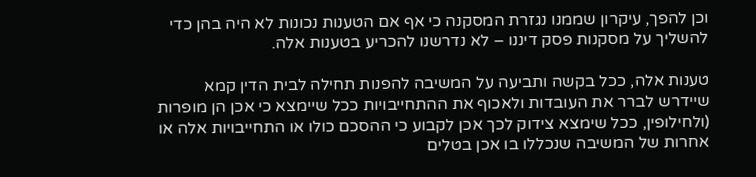וכן להפך, עיקרון שממנו נגזרת המסקנה כי אף אם הטענות נכונות לא היה בהן כדי להשליך על מסקנות פסק דיננו – לא נדרשנו להכריע בטענות אלה.

טענות אלה, ככל בקשה ותביעה על המשיבה להפנות תחילה לבית הדין קמא שיידרש לברר את העובדות ולאכוף את ההתחייבויות ככל שיימצא כי אכן הן מופרות (ולחילופין, ככל שימצא צידוק לכך אכן לקבוע כי ההסכם כולו או התחייבויות אלה או אחרות של המשיבה שנכללו בו אכן בטלים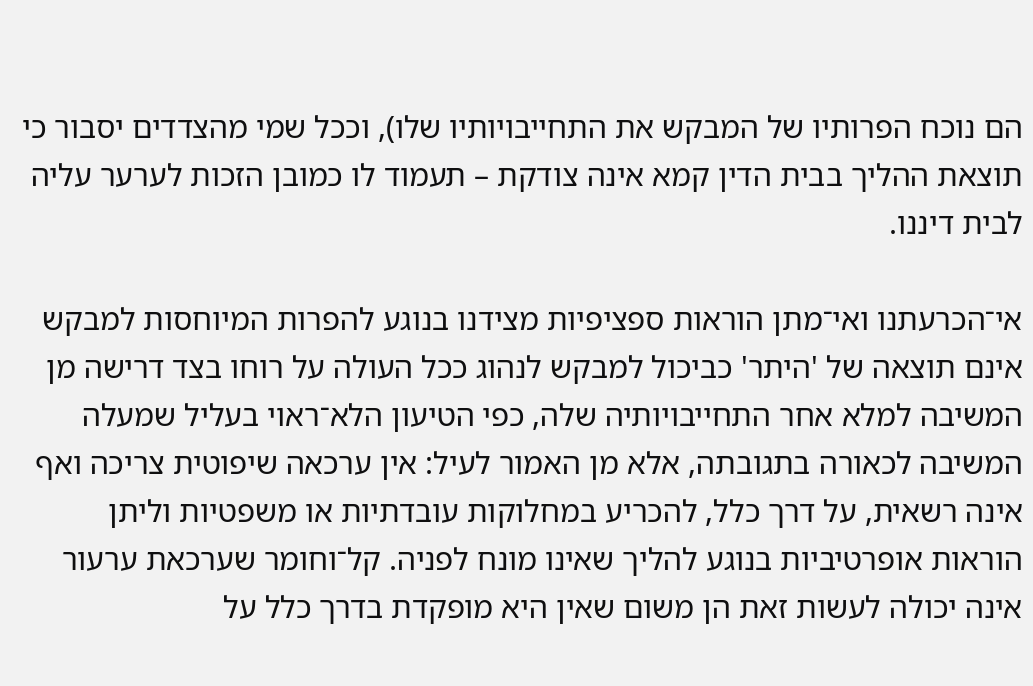הם נוכח הפרותיו של המבקש את התחייבויותיו שלו), וככל שמי מהצדדים יסבור כי תוצאת ההליך בבית הדין קמא אינה צודקת – תעמוד לו כמובן הזכות לערער עליה לבית דיננו.

אי־הכרעתנו ואי־מתן הוראות ספציפיות מצידנו בנוגע להפרות המיוחסות למבקש אינם תוצאה של 'היתר' כביכול למבקש לנהוג ככל העולה על רוחו בצד דרישה מן המשיבה למלא אחר התחייבויותיה שלה, כפי הטיעון הלא־ראוי בעליל שמעלה המשיבה לכאורה בתגובתה, אלא מן האמור לעיל: אין ערכאה שיפוטית צריכה ואף אינה רשאית, על דרך כלל, להכריע במחלוקות עובדתיות או משפטיות וליתן הוראות אופרטיביות בנוגע להליך שאינו מונח לפניה. קל־וחומר שערכאת ערעור אינה יכולה לעשות זאת הן משום שאין היא מופקדת בדרך כלל על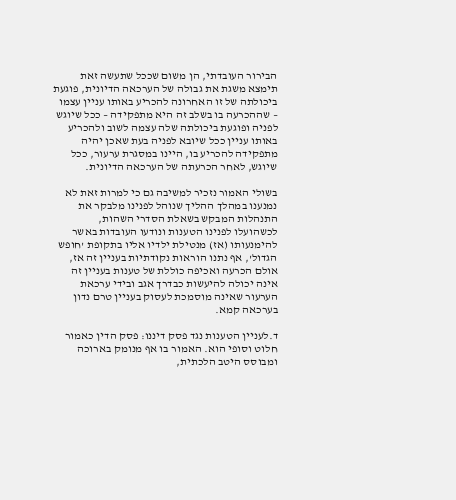הבירור העובדתי, הן משום שככל שתעשה זאת תימצא משגת את גבולה של הערכאה הדיונית, פוגעת ביכולתה של זו האחרונה להכריע באותו עניין עצמו – שההכרעה בו בשלב זה היא מתפקידה – ככל שיוגש לפניה ופוגעת ביכולתה שלה עצמה לשוב ולהכריע באותו עניין ככל שיובא לפניה בעת שאכן יהיה מתפקידה להכריע בו, היינו במסגרת ערעור, ככל שיוגש, לאחר הכרעתה של הערכאה הדיונית.

בשולי האמור נזכיר למשיבה גם כי למרות זאת לא נמנענו במהלך ההליך שנוהל לפנינו מלבקר את התנהלות המבקש בשאלת הסדרי השהות, לכשהועלו לפנינו הטענות ונודעו העובדות באשר להימנעותו (אז) מנטילת ילדיו אליו בתקופת 'חופש הגדול', אף נתנו הוראות נקודתיות בעניין זה אז, אולם הכרעה ואכיפה כוללת של טענות בעניין זה אינה יכולה להיעשות כבדרך אגב ובידי ערכאת הערעור שאינה מוסמכת לעסוק בעניין טרם נדון בערכאה קמא.

ד.לעניין הטענות נגד פסק דיננו: פסק הדין כאמור חלוט וסופי הוא. האמור בו אף מנומק בארוכה ומבוסס היטב הלכתית,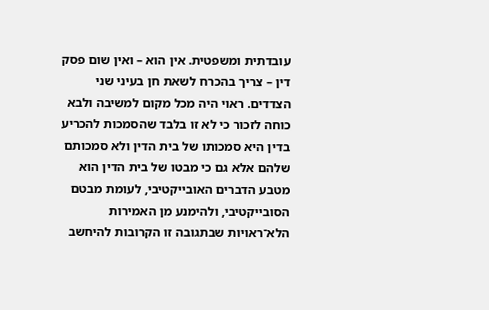עובדתית ומשפטית. אין הוא – ואין שום פסק דין – צריך בהכרח לשאת חן בעיני שני הצדדים. ראוי היה מכל מקום למשיבה ולבא כוחה לזכור כי לא זו בלבד שהסמכות להכריע בדין היא סמכותו של בית הדין ולא סמכותם שלהם אלא גם כי מבטו של בית הדין הוא מטבע הדברים האובייקטיבי, לעומת מבטם הסובייקטיבי, ולהימנע מן האמירות הלא־ראויות שבתגובה זו הקרובות להיחשב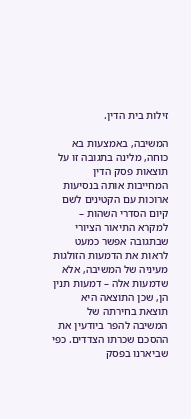זילות בית הדין.

המשיבה, באמצעות בא כוחה, מלינה בתגובה זו על תוצאות פסק הדין המחייבות אותה בנסיעות ארוכות עם הקטינים לשם קיום הסדרי השהות – למקרא התיאור הציורי שבתגובה אפשר כמעט לראות את הדמעות הזולגות מעיניה של המשיבה, אלא שדמעות אלה – דמעות תנין הן, שכן התוצאה היא תוצאת בחירתה של המשיבה להפר ביודעין את ההסכם שכרתו הצדדים. כפי שביארנו בפסק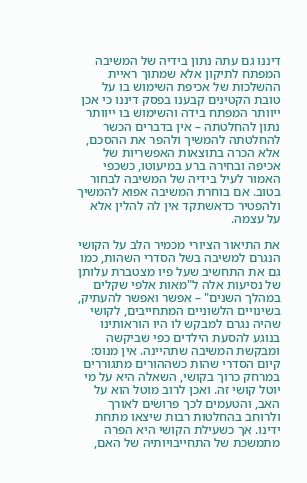דיננו גם עתה נתון בידיה של המשיבה המפתח לתיקון אלא שמתוך ראיית ההשלכות של אכיפת השימוש בו על טובת הקטינים קבענו בפסק דיננו כי אכן ייוותר המפתח בידה והשימוש בו ייוותר נתון להחלטתה – אין בדברים הכשר להחלטתה להמשיך ולהפר את ההסכם, אלא הכרה בתוצאות האפשריות של אכיפה ובחירה ברע במיעוטו, כשכפי האמור לעיל בידיה של המשיבה לבחור בטוב. אם בוחרת המשיבה אפוא להמשיך ולהפטיר כדאשתקד אין לה להלין אלא על עצמה.

את התיאור הציורי מכמיר הלב על הקושי הנגרם למשיבה בשל הסדרי השהות, כמו גם את התחשיב שעל פיו מצטברת עלותן של נסיעות אלה ל"מאות אלפי שקלים במהלך השנים" – אפשר ואפשר להעתיק, בשינויים הלשוניים המתחייבים, לקושי שהיה נגרם למבקש לו היו הוראותינו בנוגע להסעת הילדים כפי שביקשה ומבקשת המשיבה שתהיינה. אין מנוס: קיום הסדרי שהות כשההורים מתגוררים במרחק כרוך בקושי, השאלה היא על מי יוטל קושי זה. ואכן לרוב מוטל הוא על האב, והטעמים לכך פרושׂים לאורך ולרוחב בהחלטות רבות שיצאו מתחת ידינו. אך כשעילת הקושי היא הפרה מתמשכת של התחייבויותיה של האם,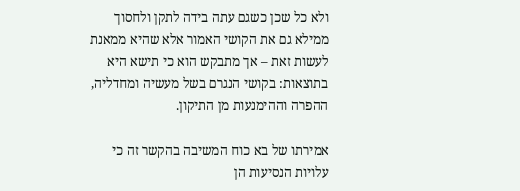ולא כל שכן כשגם עתה בידה לתקן ולחסוך ממילא גם את הקושי האמור אלא שהיא ממאנת לעשות זאת – אך מתבקש הוא כי תישא היא בתוצאות: בקושי הנגרם בשל מעשיה ומחדליה, ההפרה וההימנעות מן התיקון.

אמירתו של בא כוח המשיבה בהקשר זה כי עלויות הנסיעות הן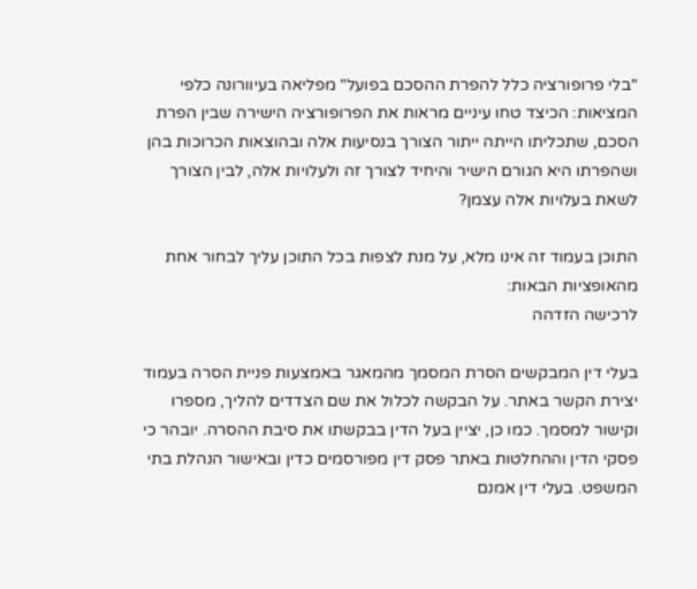"בלי פרופורציה כלל להפרת ההסכם בפועל" מפליאה בעיוורונה כלפי המציאות: הכיצד טחו עיניים מראות את הפרופורציה הישירה שבין הפרת הסכם, שתכליתו הייתה ייתור הצורך בנסיעות אלה ובהוצאות הכרוכות בהן ושהפרתו היא הגורם הישיר והיחיד לצורך זה ולעלויות אלה, לבין הצורך לשאת בעלויות אלה עצמן?

התוכן בעמוד זה אינו מלא, על מנת לצפות בכל התוכן עליך לבחור אחת מהאופציות הבאות:
לרכישה הזדהה

בעלי דין המבקשים הסרת המסמך מהמאגר באמצעות פניית הסרה בעמוד יצירת הקשר באתר. על הבקשה לכלול את שם הצדדים להליך, מספרו וקישור למסמך. כמו כן, יציין בעל הדין בבקשתו את סיבת ההסרה. יובהר כי פסקי הדין וההחלטות באתר פסק דין מפורסמים כדין ובאישור הנהלת בתי המשפט. בעלי דין אמנם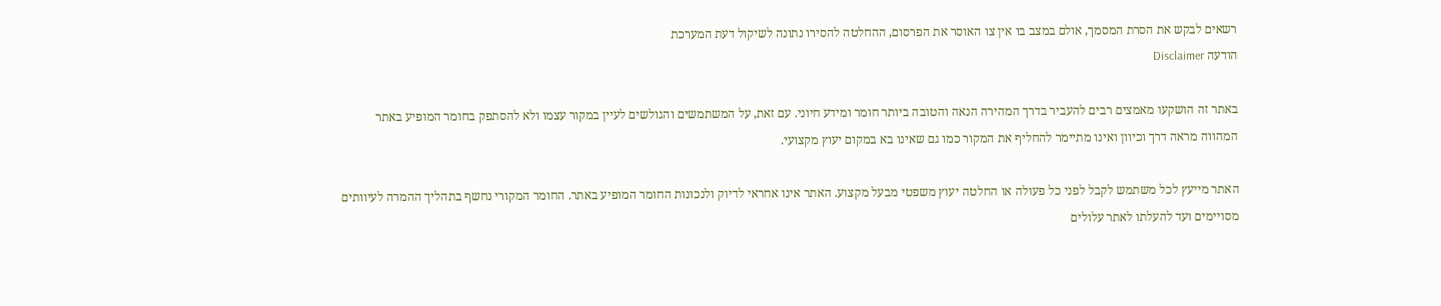רשאים לבקש את הסרת המסמך, אולם במצב בו אין צו האוסר את הפרסום, ההחלטה להסירו נתונה לשיקול דעת המערכת
הודעה Disclaimer

באתר זה הושקעו מאמצים רבים להעביר בדרך המהירה הנאה והטובה ביותר חומר ומידע חיוני. עם זאת, על המשתמשים והגולשים לעיין במקור עצמו ולא להסתפק בחומר המופיע באתר המהווה מראה דרך וכיוון ואינו מתיימר להחליף את המקור כמו גם שאינו בא במקום יעוץ מקצועי.

האתר מייעץ לכל משתמש לקבל לפני כל פעולה או החלטה יעוץ משפטי מבעל מקצוע. האתר אינו אחראי לדיוק ולנכונות החומר המופיע באתר. החומר המקורי נחשף בתהליך ההמרה לעיוותים מסויימים ועד להעלתו לאתר עלולים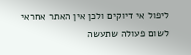ליפול אי דיוקים ולכן אין האתר אחראי לשום פעולה שתעשה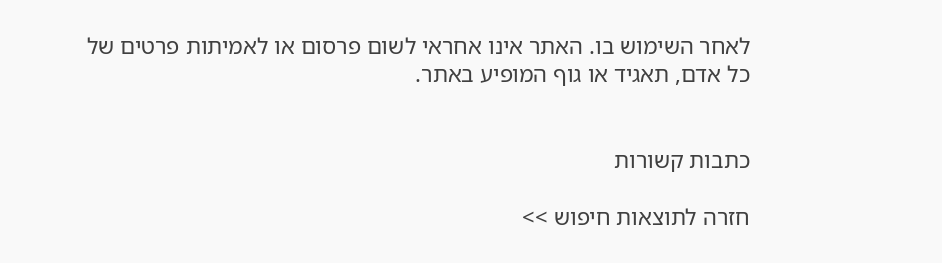לאחר השימוש בו. האתר אינו אחראי לשום פרסום או לאמיתות פרטים של כל אדם, תאגיד או גוף המופיע באתר.


כתבות קשורות

חזרה לתוצאות חיפוש >>